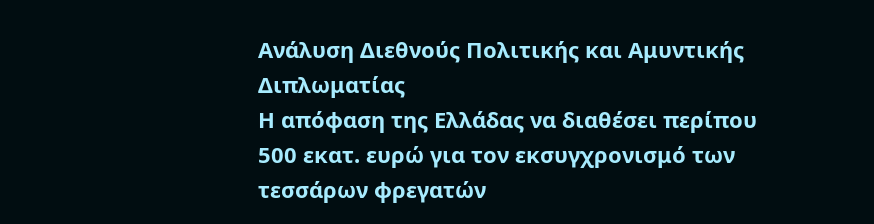Ανάλυση Διεθνούς Πολιτικής και Αμυντικής Διπλωματίας
Η απόφαση της Ελλάδας να διαθέσει περίπου 500 εκατ. ευρώ για τον εκσυγχρονισμό των τεσσάρων φρεγατών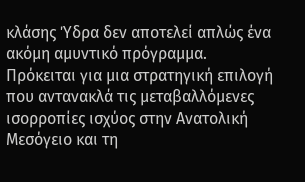κλάσης Ύδρα δεν αποτελεί απλώς ένα ακόμη αμυντικό πρόγραμμα. Πρόκειται για μια στρατηγική επιλογή που αντανακλά τις μεταβαλλόμενες ισορροπίες ισχύος στην Ανατολική Μεσόγειο και τη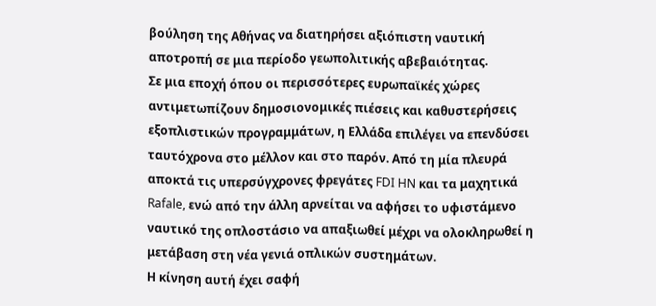βούληση της Αθήνας να διατηρήσει αξιόπιστη ναυτική αποτροπή σε μια περίοδο γεωπολιτικής αβεβαιότητας.
Σε μια εποχή όπου οι περισσότερες ευρωπαϊκές χώρες αντιμετωπίζουν δημοσιονομικές πιέσεις και καθυστερήσεις εξοπλιστικών προγραμμάτων, η Ελλάδα επιλέγει να επενδύσει ταυτόχρονα στο μέλλον και στο παρόν. Από τη μία πλευρά αποκτά τις υπερσύγχρονες φρεγάτες FDI HN και τα μαχητικά Rafale, ενώ από την άλλη αρνείται να αφήσει το υφιστάμενο ναυτικό της οπλοστάσιο να απαξιωθεί μέχρι να ολοκληρωθεί η μετάβαση στη νέα γενιά οπλικών συστημάτων.
Η κίνηση αυτή έχει σαφή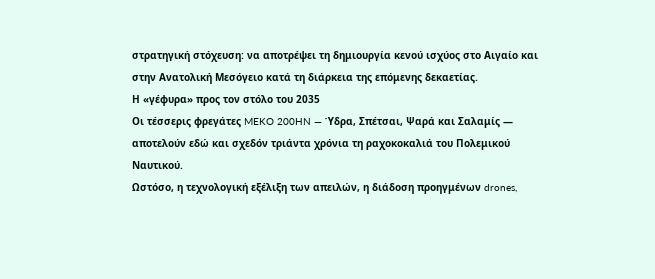στρατηγική στόχευση: να αποτρέψει τη δημιουργία κενού ισχύος στο Αιγαίο και στην Ανατολική Μεσόγειο κατά τη διάρκεια της επόμενης δεκαετίας.
Η «γέφυρα» προς τον στόλο του 2035
Οι τέσσερις φρεγάτες MEKO 200HN — Ύδρα, Σπέτσαι, Ψαρά και Σαλαμίς — αποτελούν εδώ και σχεδόν τριάντα χρόνια τη ραχοκοκαλιά του Πολεμικού Ναυτικού.
Ωστόσο, η τεχνολογική εξέλιξη των απειλών, η διάδοση προηγμένων drones,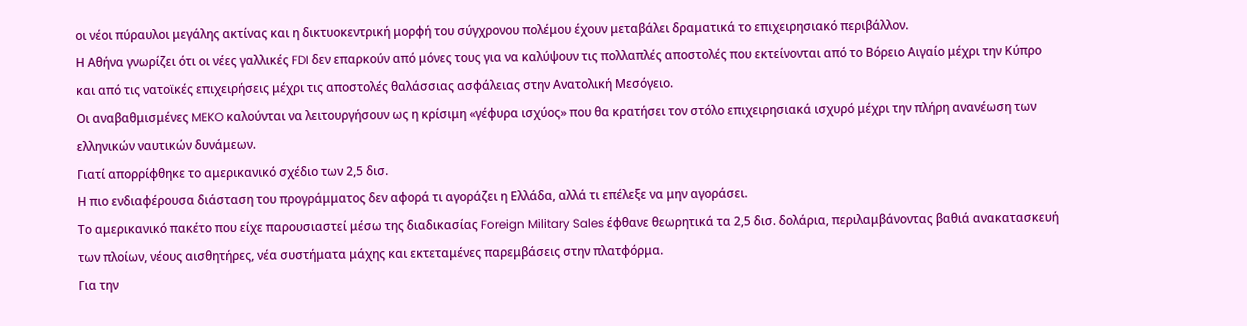οι νέοι πύραυλοι μεγάλης ακτίνας και η δικτυοκεντρική μορφή του σύγχρονου πολέμου έχουν μεταβάλει δραματικά το επιχειρησιακό περιβάλλον.
Η Αθήνα γνωρίζει ότι οι νέες γαλλικές FDI δεν επαρκούν από μόνες τους για να καλύψουν τις πολλαπλές αποστολές που εκτείνονται από το Βόρειο Αιγαίο μέχρι την Κύπρο και από τις νατοϊκές επιχειρήσεις μέχρι τις αποστολές θαλάσσιας ασφάλειας στην Ανατολική Μεσόγειο.
Οι αναβαθμισμένες MEKO καλούνται να λειτουργήσουν ως η κρίσιμη «γέφυρα ισχύος» που θα κρατήσει τον στόλο επιχειρησιακά ισχυρό μέχρι την πλήρη ανανέωση των ελληνικών ναυτικών δυνάμεων.
Γιατί απορρίφθηκε το αμερικανικό σχέδιο των 2,5 δισ.
Η πιο ενδιαφέρουσα διάσταση του προγράμματος δεν αφορά τι αγοράζει η Ελλάδα, αλλά τι επέλεξε να μην αγοράσει.
Το αμερικανικό πακέτο που είχε παρουσιαστεί μέσω της διαδικασίας Foreign Military Sales έφθανε θεωρητικά τα 2,5 δισ. δολάρια, περιλαμβάνοντας βαθιά ανακατασκευή των πλοίων, νέους αισθητήρες, νέα συστήματα μάχης και εκτεταμένες παρεμβάσεις στην πλατφόρμα.
Για την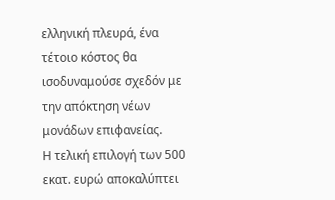ελληνική πλευρά, ένα τέτοιο κόστος θα ισοδυναμούσε σχεδόν με την απόκτηση νέων μονάδων επιφανείας.
Η τελική επιλογή των 500 εκατ. ευρώ αποκαλύπτει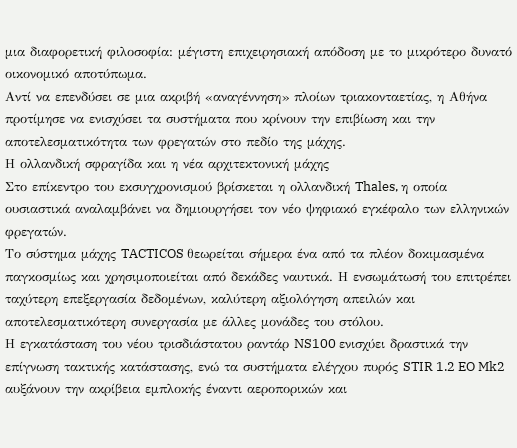μια διαφορετική φιλοσοφία: μέγιστη επιχειρησιακή απόδοση με το μικρότερο δυνατό οικονομικό αποτύπωμα.
Αντί να επενδύσει σε μια ακριβή «αναγέννηση» πλοίων τριακονταετίας, η Αθήνα προτίμησε να ενισχύσει τα συστήματα που κρίνουν την επιβίωση και την αποτελεσματικότητα των φρεγατών στο πεδίο της μάχης.
Η ολλανδική σφραγίδα και η νέα αρχιτεκτονική μάχης
Στο επίκεντρο του εκσυγχρονισμού βρίσκεται η ολλανδική Thales, η οποία ουσιαστικά αναλαμβάνει να δημιουργήσει τον νέο ψηφιακό εγκέφαλο των ελληνικών φρεγατών.
Το σύστημα μάχης TACTICOS θεωρείται σήμερα ένα από τα πλέον δοκιμασμένα παγκοσμίως και χρησιμοποιείται από δεκάδες ναυτικά. Η ενσωμάτωσή του επιτρέπει ταχύτερη επεξεργασία δεδομένων, καλύτερη αξιολόγηση απειλών και αποτελεσματικότερη συνεργασία με άλλες μονάδες του στόλου.
Η εγκατάσταση του νέου τρισδιάστατου ραντάρ NS100 ενισχύει δραστικά την επίγνωση τακτικής κατάστασης, ενώ τα συστήματα ελέγχου πυρός STIR 1.2 EO Mk2 αυξάνουν την ακρίβεια εμπλοκής έναντι αεροπορικών και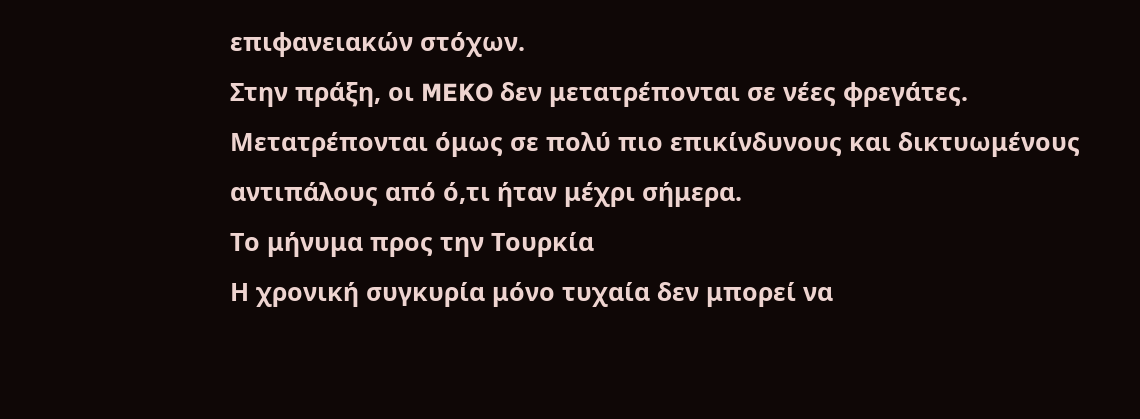επιφανειακών στόχων.
Στην πράξη, οι MEKO δεν μετατρέπονται σε νέες φρεγάτες. Μετατρέπονται όμως σε πολύ πιο επικίνδυνους και δικτυωμένους αντιπάλους από ό,τι ήταν μέχρι σήμερα.
Το μήνυμα προς την Τουρκία
Η χρονική συγκυρία μόνο τυχαία δεν μπορεί να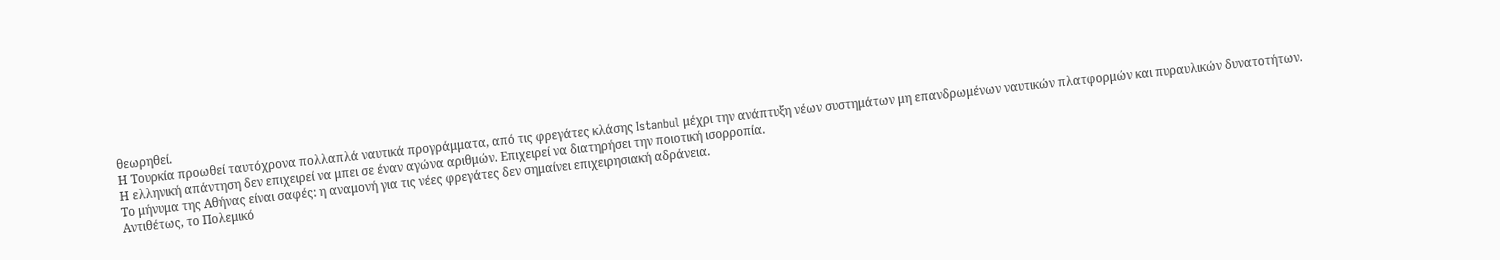θεωρηθεί.
Η Τουρκία προωθεί ταυτόχρονα πολλαπλά ναυτικά προγράμματα, από τις φρεγάτες κλάσης Istanbul μέχρι την ανάπτυξη νέων συστημάτων μη επανδρωμένων ναυτικών πλατφορμών και πυραυλικών δυνατοτήτων.
Η ελληνική απάντηση δεν επιχειρεί να μπει σε έναν αγώνα αριθμών. Επιχειρεί να διατηρήσει την ποιοτική ισορροπία.
Το μήνυμα της Αθήνας είναι σαφές: η αναμονή για τις νέες φρεγάτες δεν σημαίνει επιχειρησιακή αδράνεια.
Αντιθέτως, το Πολεμικό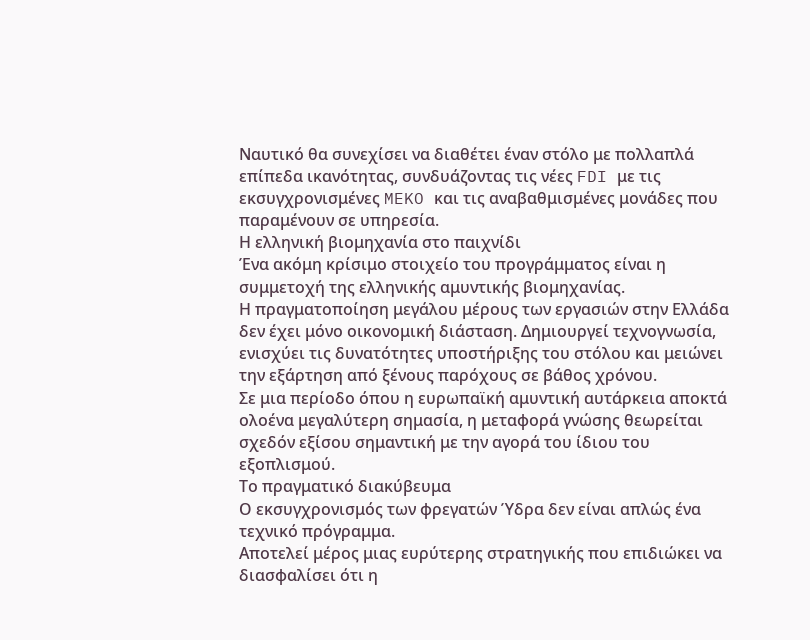Ναυτικό θα συνεχίσει να διαθέτει έναν στόλο με πολλαπλά επίπεδα ικανότητας, συνδυάζοντας τις νέες FDI με τις εκσυγχρονισμένες MEKO και τις αναβαθμισμένες μονάδες που παραμένουν σε υπηρεσία.
Η ελληνική βιομηχανία στο παιχνίδι
Ένα ακόμη κρίσιμο στοιχείο του προγράμματος είναι η συμμετοχή της ελληνικής αμυντικής βιομηχανίας.
Η πραγματοποίηση μεγάλου μέρους των εργασιών στην Ελλάδα δεν έχει μόνο οικονομική διάσταση. Δημιουργεί τεχνογνωσία, ενισχύει τις δυνατότητες υποστήριξης του στόλου και μειώνει την εξάρτηση από ξένους παρόχους σε βάθος χρόνου.
Σε μια περίοδο όπου η ευρωπαϊκή αμυντική αυτάρκεια αποκτά ολοένα μεγαλύτερη σημασία, η μεταφορά γνώσης θεωρείται σχεδόν εξίσου σημαντική με την αγορά του ίδιου του εξοπλισμού.
Το πραγματικό διακύβευμα
Ο εκσυγχρονισμός των φρεγατών Ύδρα δεν είναι απλώς ένα τεχνικό πρόγραμμα.
Αποτελεί μέρος μιας ευρύτερης στρατηγικής που επιδιώκει να διασφαλίσει ότι η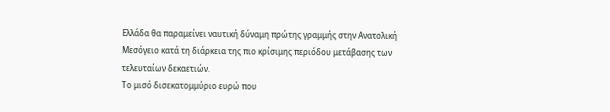Ελλάδα θα παραμείνει ναυτική δύναμη πρώτης γραμμής στην Ανατολική Μεσόγειο κατά τη διάρκεια της πιο κρίσιμης περιόδου μετάβασης των τελευταίων δεκαετιών.
Το μισό δισεκατομμύριο ευρώ που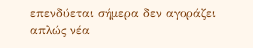επενδύεται σήμερα δεν αγοράζει απλώς νέα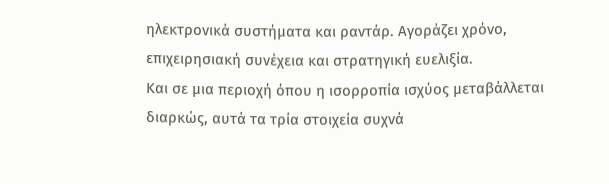ηλεκτρονικά συστήματα και ραντάρ. Αγοράζει χρόνο, επιχειρησιακή συνέχεια και στρατηγική ευελιξία.
Και σε μια περιοχή όπου η ισορροπία ισχύος μεταβάλλεται διαρκώς, αυτά τα τρία στοιχεία συχνά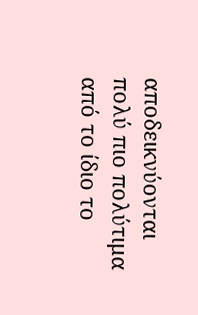αποδεικνύονται πολύ πιο πολύτιμα από το ίδιο το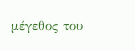μέγεθος του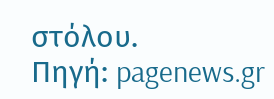στόλου.
Πηγή: pagenews.gr